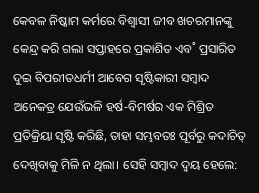କେବଳ ନିଷ୍କାମ କର୍ମରେ ବିଶ୍ବାସୀ ଜୀବ ଖଚରମାନଙ୍କୁ କେନ୍ଦ୍ର କରି ଗଲା ସପ୍ତାହରେ ପ୍ରକାଶିତ ଏବ˚ ପ୍ରସାରିତ ଦୁଇ ବିପରୀତଧର୍ମୀ ଆବେଗ ସୃଷ୍ଟିକାରୀ ସମ୍ବାଦ ଅନେକତ୍ର ଯେଉଁଭଳି ହର୍ଷ-ବିମର୍ଷର ଏକ ମିଶ୍ରିତ ପ୍ରତିକ୍ରିୟା ସୃଷ୍ଟି କରିଛି, ତାହା ସମ୍ଭବତଃ ପୂର୍ବରୁ କଦାଚିତ୍‌ ଦେଖିବାକୁ ମିଳି ନ ଥିଲା। ସେହି ସମ୍ବାଦ ଦ୍ବୟ ହେଲେ: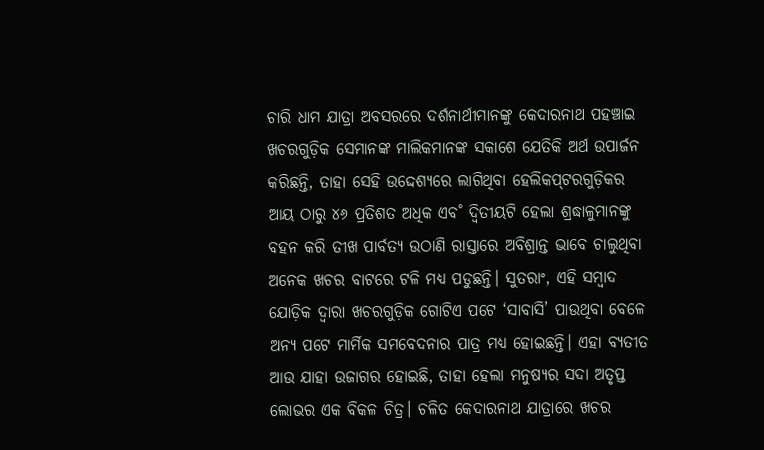ଚାରି ଧାମ ଯାତ୍ରା ଅବସରରେ ଦର୍ଶନାର୍ଥୀମାନଙ୍କୁ କେଦାରନାଥ ପହଞ୍ଚାଇ ଖଚରଗୁଡ଼ିକ ସେମାନଙ୍କ ମାଲିକମାନଙ୍କ ସକାଶେ ଯେତିକି ଅର୍ଥ ଉପାର୍ଜନ କରିଛନ୍ତି, ତାହା ସେହି ଉଦ୍ଦେଶ୍ୟରେ ଲାଗିଥିବା ହେଲିକପ୍‌ଟରଗୁଡ଼ିକର ଆୟ ଠାରୁ ୪୬ ପ୍ରତିଶତ ଅଧିକ ଏବ˚ ଦ୍ବିତୀୟଟି ହେଲା ଶ୍ରଦ୍ଧାଳୁମାନଙ୍କୁ ବହନ କରି ତୀଖ ପାର୍ବତ୍ୟ ଉଠାଣି ରାସ୍ତାରେ ଅବିଶ୍ରାନ୍ତ ଭାବେ ଚାଲୁଥିବା ଅନେକ ଖଚର ବାଟରେ ଟଳି ମଧ୍ୟ ପଡୁଛନ୍ତି। ସୁତରାଂ, ଏହି ସମ୍ବାଦ ଯୋଡ଼ିକ ଦ୍ବାରା ଖଚରଗୁଡ଼ିକ ଗୋଟିଏ ପଟେ ‘ସାବାସି’ ପାଉଥିବା ବେଳେ ଅନ୍ୟ ପଟେ ମାର୍ମିକ ସମବେଦନାର ପାତ୍ର ମଧ୍ୟ ହୋଇଛନ୍ତି। ଏହା ବ୍ୟତୀତ ଆଉ ଯାହା ଉଜାଗର ହୋଇଛି, ତାହା ହେଲା ମନୁଷ୍ୟର ସଦା ଅତୃପ୍ତ ଲୋଭର ଏକ ବିକଳ ଚିତ୍ର। ଚଳିତ କେଦାରନାଥ ଯାତ୍ରାରେ ଖଚର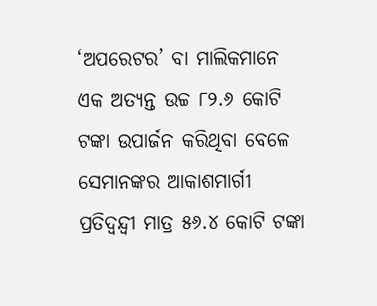‘ଅପରେଟର’ ବା ମାଲିକମାନେ ଏକ ଅତ୍ୟନ୍ତ ଉଚ୍ଚ ୮୨.୬ କୋଟି ଟଙ୍କା ଉପାର୍ଜନ କରିଥିବା ବେଳେ ସେମାନଙ୍କର ଆକାଶମାର୍ଗୀ ପ୍ରତିଦ୍ବନ୍ଦ୍ବୀ ମାତ୍ର ୫୬.୪ କୋଟି ଟଙ୍କା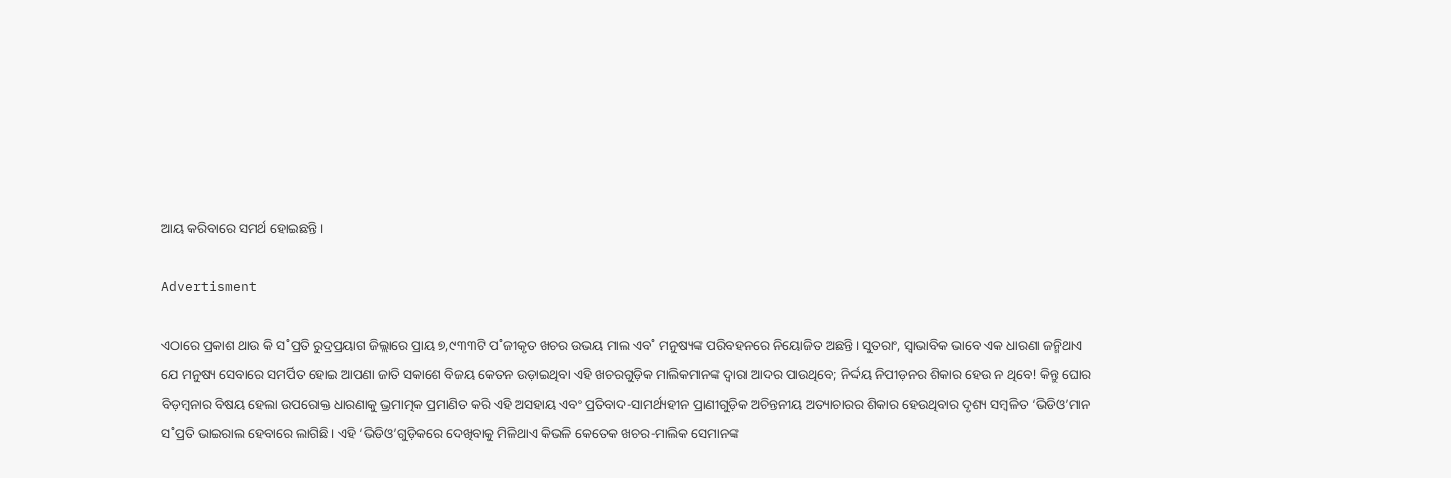ଆୟ କରିବାରେ ସମର୍ଥ ହୋଇଛନ୍ତି।

Advertisment

ଏଠାରେ ପ୍ରକାଶ ଥାଉ କି ସ˚ପ୍ରତି ରୁଦ୍ରପ୍ରୟାଗ ଜିଲ୍ଲାରେ ପ୍ରାୟ ୭,୯୩୩ଟି ପ˚ଜୀକୃତ ଖଚର ଉଭୟ ମାଲ ଏବ˚ ମନୁଷ୍ୟଙ୍କ ପରିବହନରେ ନିୟୋଜିତ ଅଛନ୍ତି। ସୁତରାଂ, ସ୍ବାଭାବିକ ଭାବେ ଏକ ଧାରଣା ଜନ୍ମିଥାଏ ଯେ ମନୁଷ୍ୟ ସେବାରେ ସମର୍ପିତ ହୋଇ ଆପଣା ଜାତି ସକାଶେ ବିଜୟ କେତନ ଉଡ଼ାଇଥିବା ଏହି ଖଚରଗୁଡ଼ିକ ମାଲିକମାନଙ୍କ ଦ୍ବାରା ଆଦର ପାଉଥିବେ; ନିର୍ଦ୍ଦୟ ନିପୀଡ଼ନର ଶିକାର ହେଉ ନ ଥିବେ! କିନ୍ତୁ ଘୋର ବିଡ଼ମ୍ବନାର ବିଷୟ ହେଲା ଉପରୋକ୍ତ ଧାରଣାକୁ ଭ୍ରମାତ୍ମକ ପ୍ରମାଣିତ କରି ଏହି ଅସହାୟ ଏବଂ ପ୍ରତିବାଦ-ସାମର୍ଥ୍ୟହୀନ ପ୍ରାଣୀଗୁଡ଼ିକ ଅଚିନ୍ତନୀୟ ଅତ୍ୟାଚାରର ଶିକାର ହେଉଥିବାର ଦୃଶ୍ୟ ସମ୍ବଳିତ ‘ଭିଡିଓ’ମାନ ସ˚ପ୍ରତି ଭାଇରାଲ ହେବାରେ ଲାଗିଛି। ଏହି ‘ଭିଡିଓ’ଗୁଡ଼ିକରେ ଦେଖିବାକୁ ମିଳିଥାଏ କିଭଳି କେତେକ ଖଚର-ମାଲିକ ସେମାନଙ୍କ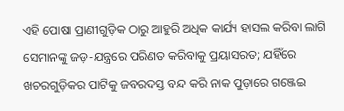ଏହି ପୋଷା ପ୍ରାଣୀଗୁଡ଼ିକ ଠାରୁ ଆହୁରି ଅଧିକ କାର୍ଯ୍ୟ ହାସଲ କରିବା ଲାଗି ସେମାନଙ୍କୁ ଜଡ଼-ଯନ୍ତ୍ରରେ ପରିଣତ କରିବାକୁ ପ୍ରୟାସରତ; ଯହିଁରେ ଖଚରଗୁଡ଼ିକର ପାଟିକୁ ଜବରଦସ୍ତ ବନ୍ଦ କରି ନାକ ପୁଡ଼ାରେ ଗଞ୍ଜେଇ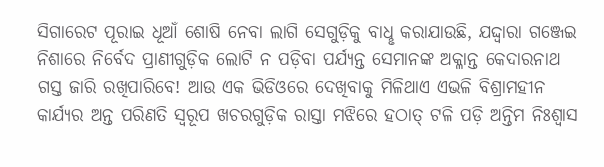ସିଗାରେଟ ପୂରାଇ ଧୂଆଁ ଶୋଷି ନେବା ଲାଗି ସେଗୁଡ଼ିକୁ ବାଧୢ କରାଯାଉଛି, ଯଦ୍ଦ୍ବାରା ଗଞ୍ଜେଇ ନିଶାରେ ନିର୍ବେଦ ପ୍ରାଣୀଗୁଡ଼ିକ ଲୋଟି ନ ପଡ଼ିବା ପର୍ଯ୍ୟନ୍ତ ସେମାନଙ୍କ ଅକ୍ଳାନ୍ତ କେଦାରନାଥ ଗସ୍ତ ଜାରି ରଖିପାରିବେ! ଆଉ ଏକ ଭିଡିଓରେ ଦେଖିବାକୁ ମିଳିଥାଏ ଏଭଳି ବିଶ୍ରାମହୀନ କାର୍ଯ୍ୟର ଅନ୍ତ ପରିଣତି ସ୍ବରୂପ ଖଚରଗୁଡ଼ିକ ରାସ୍ତା ମଝିରେ ହଠାତ୍‌ ଟଳି ପଡ଼ି ଅନ୍ତିମ ନିଃଶ୍ବାସ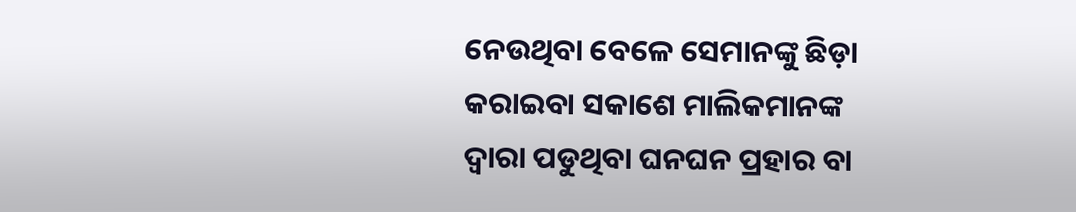ନେଉଥିବା ବେଳେ ସେମାନଙ୍କୁ ଛିଡ଼ା କରାଇବା ସକାଶେ ମାଲିକମାନଙ୍କ ଦ୍ବାରା ପଡୁଥିବା ଘନଘନ ପ୍ରହାର ବା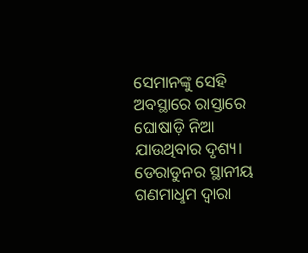ସେମାନଙ୍କୁ ସେହି ଅବସ୍ଥାରେ ରାସ୍ତାରେ ଘୋଷାଡ଼ି ନିଆ ଯାଉଥିବାର ଦୃଶ୍ୟ। ଡେରାଡୁନର ସ୍ଥାନୀୟ ଗଣମାଧୢମ ଦ୍ବାରା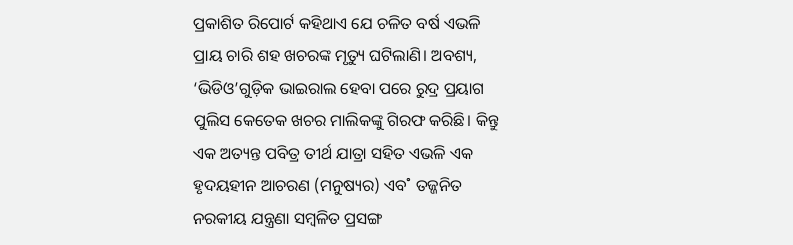ପ୍ରକାଶିତ ରିପୋର୍ଟ କହିଥାଏ ଯେ ଚଳିତ ବର୍ଷ ଏଭଳି ପ୍ରାୟ ଚାରି ଶହ ଖଚରଙ୍କ ମୃତ୍ୟୁ ଘଟିଲାଣି। ଅବଶ୍ୟ, ‘ଭିଡିଓ’ଗୁଡ଼ିକ ଭାଇରାଲ ହେବା ପରେ ରୁଦ୍ର ପ୍ରୟାଗ ପୁଲିସ କେତେକ ଖଚର ମାଲିକଙ୍କୁ ଗିରଫ କରିଛି। କିନ୍ତୁ ଏକ ଅତ୍ୟନ୍ତ ପବିତ୍ର ତୀର୍ଥ ଯାତ୍ରା ସହିତ ଏଭଳି ଏକ ହୃଦୟହୀନ ଆଚରଣ (ମନୁଷ୍ୟର) ଏବ˚ ତଜ୍ଜନିତ ନରକୀୟ ଯନ୍ତ୍ରଣା ସମ୍ବଳିତ ପ୍ରସଙ୍ଗ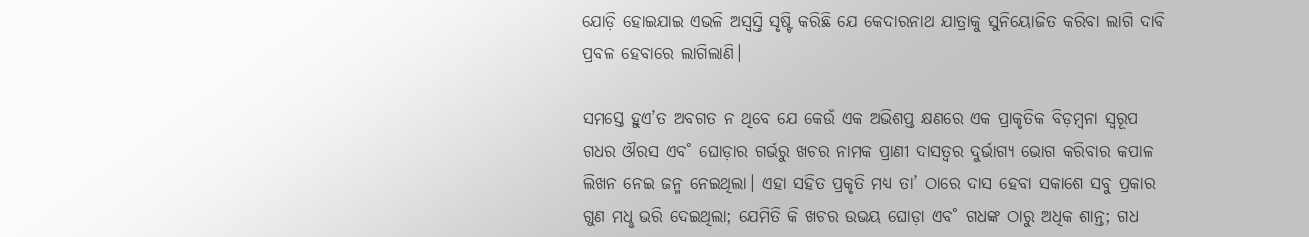ଯୋଡ଼ି ହୋଇଯାଇ ଏଭଳି ଅସ୍ବସ୍ତି ସୃଷ୍ଟି କରିଛି ଯେ କେଦାରନାଥ ଯାତ୍ରାକୁ ସୁନିୟୋଜିତ କରିବା ଲାଗି ଦାବି ପ୍ରବଳ ହେବାରେ ଲାଗିଲାଣି।

ସମସ୍ତେ ହୁଏ’ତ ଅବଗତ ନ ଥିବେ ଯେ କେଉଁ ଏକ ଅଭିଶପ୍ତ କ୍ଷଣରେ ଏକ ପ୍ରାକୃତିକ ବିଡ଼ମ୍ବନା ସ୍ବରୂପ ଗଧର ଔରସ ଏବ˚ ଘୋଡ଼ାର ଗର୍ଭରୁ ଖଚର ନାମକ ପ୍ରାଣୀ ଦାସତ୍ବର ଦୁର୍ଭାଗ୍ୟ ଭୋଗ କରିବାର କପାଳ ଲିଖନ ନେଇ ଜନ୍ମ ନେଇଥିଲା। ଏହା ସହିତ ପ୍ରକୃତି ମଧ୍ୟ ତା’ ଠାରେ ଦାସ ହେବା ସକାଶେ ସବୁ ପ୍ରକାର ଗୁଣ ମଧୢ ଭରି ଦେଇଥିଲା; ଯେମିତି କି ଖଚର ଉଭୟ ଘୋଡ଼ା ଏବ˚ ଗଧଙ୍କ ଠାରୁ ଅଧିକ ଶାନ୍ତ; ଗଧ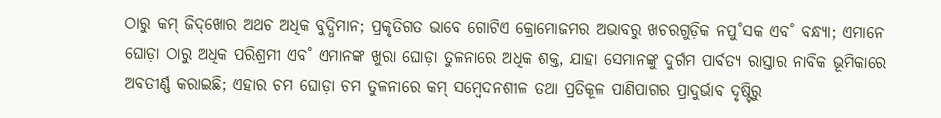ଠାରୁ କମ୍‌ ଜିଦ୍‌ଖୋର ଅଥଚ ଅଧିକ ବୁଦ୍ଧିମାନ; ପ୍ରକୃତିଗତ ଭାବେ ଗୋଟିଏ କ୍ରୋମୋଜମର ଅଭାବରୁ ଖଚରଗୁଡ଼ିକ ନପୁ˚ସକ ଏବ˚ ବନ୍ଧ୍ୟା; ଏମାନେ ଘୋଡ଼ା ଠାରୁ ଅଧିକ ପରିଶ୍ରମୀ ଏବ˚ ଏମାନଙ୍କ ଖୁରା ଘୋଡ଼ା ତୁଳନାରେ ଅଧିକ ଶକ୍ତ, ଯାହା ସେମାନଙ୍କୁ ଦୁର୍ଗମ ପାର୍ବତ୍ୟ ରାସ୍ତାର ନାବିକ ଭୂମିକାରେ ଅବତୀର୍ଣ୍ଣ କରାଇଛି; ଏହାର ଚମ ଘୋଡ଼ା ଚମ ତୁଳନାରେ କମ୍‌ ସମ୍ବେଦନଶୀଳ ତଥା ପ୍ରତିକୂଳ ପାଣିପାଗର ପ୍ରାଦୁର୍ଭାବ ଦୃଷ୍ଟିରୁ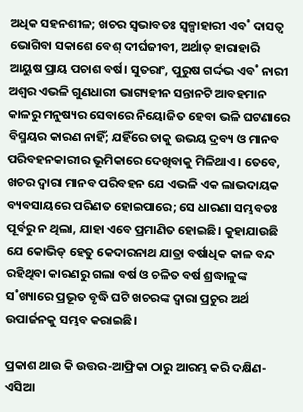ଅଧିକ ସହନଶୀଳ; ଖଚର ସ୍ବଭାବତଃ ସ୍ବଳ୍ପାହାରୀ ଏବ˚ ଦାସତ୍ବ ଭୋଗିବା ସକାଶେ ବେଶ୍ ଦୀର୍ଘଜୀବୀ, ଅର୍ଥାତ୍‌ ହାରାହାରି ଆୟୁଷ ପ୍ରାୟ ପଚାଶ ବର୍ଷ। ସୁତରାଂ, ପୁରୁଷ ଗର୍ଦ୍ଦଭ ଏବ˚ ନାରୀ ଅଶ୍ବର ଏଭଳି ଗୁଣଧାରୀ ଭାଗ୍ୟହୀନ ସନ୍ତାନଟି ଆବହମାନ କାଳରୁ ମନୁଷ୍ୟର ସେବାରେ ନିୟୋଜିତ ହେବା ଭଳି ଘଟଣାରେ ବିସ୍ମୟର କାରଣ ନାହିଁ; ଯହିଁରେ ତାକୁ ଉଭୟ ଦ୍ରବ୍ୟ ଓ ମାନବ ପରିବହନକାରୀର ଭୂମିକାରେ ଦେଖିବାକୁ ମିଳିଥାଏ। ତେବେ, ଖଚର ଦ୍ବାରା ମାନବ ପରିବହନ ଯେ ଏଭଳି ଏକ ଲାଭଦାୟକ ବ୍ୟବସାୟରେ ପରିଣତ ହୋଇପାରେ; ସେ ଧାରଣା ସମ୍ଭବତଃ ପୂର୍ବରୁ ନ ଥିଲା, ଯାହା ଏବେ ପ୍ରମାଣିତ ହୋଇଛି। କୁହାଯାଉଛି ଯେ କୋଭିଡ୍‌ ହେତୁ କେଦାରନାଥ ଯାତ୍ରା ବର୍ଷାଧିକ କାଳ ବନ୍ଦ ରହିଥିବା କାରଣରୁ ଗଲା ବର୍ଷ ଓ ଚଳିତ ବର୍ଷ ଶ୍ରଦ୍ଧାଳୁଙ୍କ ସ˚ଖ୍ୟାରେ ପ୍ରଭୂତ ବୃଦ୍ଧି ଘଟି ଖଚରଙ୍କ ଦ୍ବାରା ପ୍ରଚୁର ଅର୍ଥ ଉପାର୍ଜନକୁ ସମ୍ଭବ କରାଇଛି।

ପ୍ରକାଶ ଥାଉ କି ଉତ୍ତର-ଆଫ୍ରିକା ଠାରୁ ଆରମ୍ଭ କରି ଦକ୍ଷିଣ-ଏସିଆ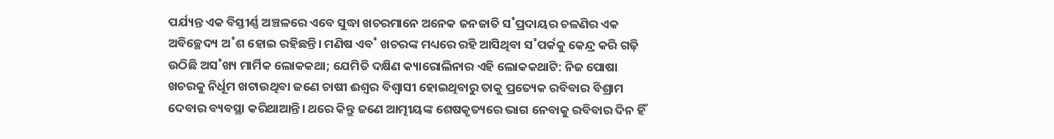ପର୍ଯ୍ୟନ୍ତ ଏକ ବିସ୍ତୀର୍ଣ୍ଣ ଅଞ୍ଚଳରେ ଏବେ ସୁଦ୍ଧା ଖଚରମାନେ ଅନେକ ଜନଜାତି ସ˚ପ୍ରଦାୟର ଚଳଣିର ଏକ ଅବିଚ୍ଛେଦ୍ୟ ଅ˚ଶ ହୋଇ ରହିଛନ୍ତି। ମଣିଷ ଏବ˚ ଖଚରଙ୍କ ମଧ୍ୟରେ ରହି ଆସିଥିବା ସ˚ପର୍କକୁ କେନ୍ଦ୍ର କରି ଗଢ଼ି ଉଠିଛି ଅସ˚ଖ୍ୟ ମାର୍ମିକ ଲୋକକଥା; ଯେମିତି ଦକ୍ଷିଣ କ୍ୟାରୋଲିନାର ଏହି ଲୋକକଥାଟି: ନିଜ ପୋଷା ଖଚରକୁ ନିର୍ଧୂମ ଖଟାଉଥିବା ଜଣେ ଚାଷୀ ଈଶ୍ବର ବିଶ୍ବାସୀ ହୋଇଥିବାରୁ ତାକୁ ପ୍ରତ୍ୟେକ ରବିବାର ବିଶ୍ରାମ ଦେବାର ବ୍ୟବସ୍ଥା କରିଥାଆନ୍ତି। ଥରେ କିନ୍ତୁ ଜଣେ ଆତ୍ମୀୟଙ୍କ ଶେଷକୃତ୍ୟରେ ଭାଗ ନେବାକୁ ରବିବାର ଦିନ ହିଁ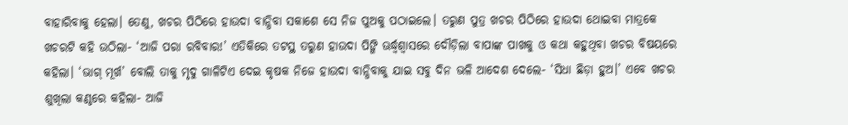ବାହାରିବାକୁ ହେଲା। ତେଣୁ, ଖଚର ପିଠିରେ ହାଉଦା ବାନ୍ଧିବା ସକାଶେ ସେ ନିଜ ପୁଅକୁ ପଠାଇଲେ। ତରୁଣ ପୁତ୍ର ଖଚର ପିଠିରେ ହାଉଦା ଥୋଇବା ମାତ୍ରକେ ଖଚରଟି କହି ଉଠିଲା- ‘ଆଜି ପରା ରବିବାର!’ ଏତିକିରେ ତଟସ୍ଥ ତରୁଣ ହାଉଦା ପିଙ୍ଗି ଊର୍ଦ୍ଧ୍ବଶ୍ବାସରେ ଦୌଡ଼ିଲା ବାପାଙ୍କ ପାଖକୁ ଓ କଥା କହୁଥିବା ଖଚର ବିଷୟରେ କହିଲା। ‘ଭାଗ୍‌ ମୂର୍ଖ’ ବୋଲି ତାକୁ ମୃଦୁ ଗାଳିଟିଏ ଦେଇ କୃଷକ ନିଜେ ହାଉଦା ବାନ୍ଧିବାକୁ ଯାଇ ସବୁ ଦିନ ଭଳି ଆଦେଶ ଦେଲେ- ‘ସିଧା ଛିଡ଼ା ହୁଅ।’ ଏବେ ଖଚର ଶୁଖିଲା କଣ୍ଠରେ କହିଲା- ଆଜି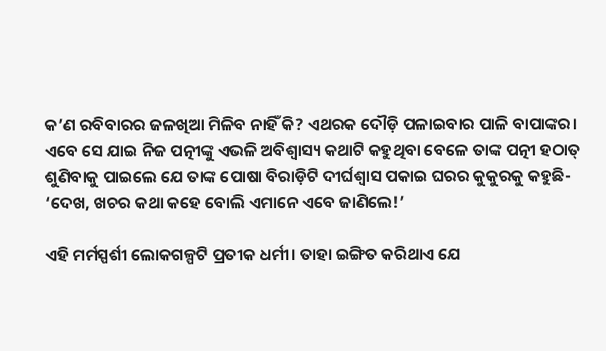କ’ଣ ରବିବାରର ଜଳଖିଆ ମିଳିବ ନାହିଁ କି? ଏଥରକ ଦୌଡ଼ି ପଳାଇବାର ପାଳି ବାପାଙ୍କର। ଏବେ ସେ ଯାଇ ନିଜ ପତ୍ନୀଙ୍କୁ ଏଭଳି ଅବିଶ୍ବାସ୍ୟ କଥାଟି କହୁଥିବା ବେଳେ ତାଙ୍କ ପତ୍ନୀ ହଠାତ୍‌ ଶୁଣିବାକୁ ପାଇଲେ ଯେ ତାଙ୍କ ପୋଷା ବିରାଡ଼ିଟି ଦୀର୍ଘଶ୍ବାସ ପକାଇ ଘରର କୁକୁରକୁ କହୁଛି- ‘ଦେଖ, ଖଚର କଥା କହେ ବୋଲି ଏମାନେ ଏବେ ଜାଣିଲେ!’

ଏହି ମର୍ମସ୍ପର୍ଶୀ ଲୋକଗଳ୍ପଟି ପ୍ରତୀକ ଧର୍ମୀ। ତାହା ଇଙ୍ଗିତ କରିଥାଏ ଯେ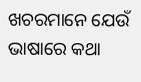ଖଚରମାନେ ଯେଉଁ ଭାଷାରେ କଥା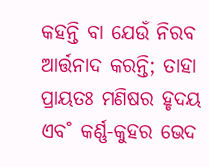କହନ୍ତି ବା ଯେଉଁ ନିରବ ଆର୍ତ୍ତନାଦ କରନ୍ତି; ତାହା ପ୍ରାୟତଃ ମଣିଷର ହୃଦୟ ଏବ˚ କର୍ଣ୍ଣ-କୁହର ଭେଦ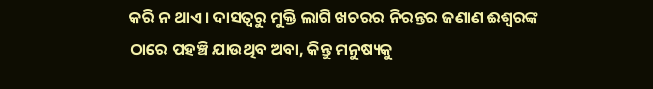କରି ନ ଥାଏ। ଦାସତ୍ବରୁ ମୁକ୍ତି ଲାଗି ଖଚରର ନିରନ୍ତର ଜଣାଣ ଈଶ୍ବରଙ୍କ ଠାରେ ପହଞ୍ଚି ଯାଉଥିବ ଅବା, କିନ୍ତୁ ମନୁଷ୍ୟକୁ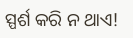ସ୍ପର୍ଶ କରି ନ ଥାଏ!